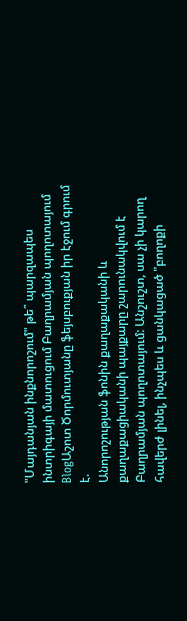"Մայդանյան ինքնորոշում" թե՞ պարզապես ինտրիգայի մատուցում Բաղրամյան պողոտայում
BlogԱշոտ Ծորմուտյանը ֆեյսբուքյան իր էջում գրում է.
Անորոշության ֆոնին քաղաքականի և քաղաքացիականի պայքարը շարունակվում է Բաղրամյան պողոտայում: Անշուշտ, սա չի կարող հավերժ լինել, ինչպես և ցանկացած "բողոքի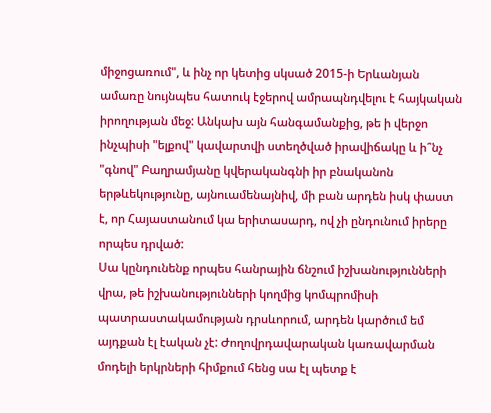միջոցառում", և ինչ որ կետից սկսած 2015-ի Երևանյան ամառը նույնպես հատուկ էջերով ամրապնդվելու է հայկական իրողության մեջ: Անկախ այն հանգամանքից, թե ի վերջո ինչպիսի "ելքով" կավարտվի ստեղծված իրավիճակը և ի՞նչ "գնով" Բաղրամյանը կվերականգնի իր բնականոն երթևեկությունը, այնուամենայնիվ, մի բան արդեն իսկ փաստ է, որ Հայաստանում կա երիտասարդ, ով չի ընդունում իրերը որպես դրված:
Սա կընդունենք որպես հանրային ճնշում իշխանությունների վրա, թե իշխանությունների կողմից կոմպրոմիսի պատրաստակամության դրսևորում, արդեն կարծում եմ այդքան էլ էական չէ: Ժողովրդավարական կառավարման մոդելի երկրների հիմքում հենց սա էլ պետք է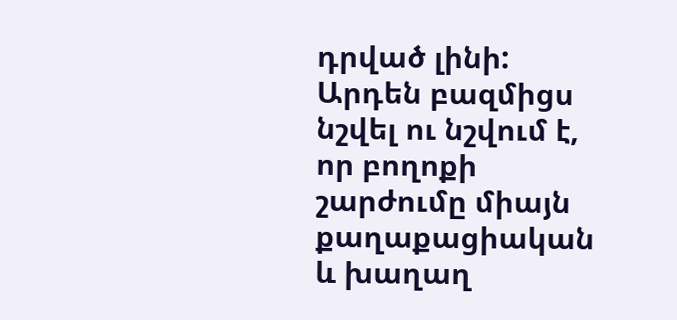դրված լինի: Արդեն բազմիցս նշվել ու նշվում է, որ բողոքի շարժումը միայն քաղաքացիական և խաղաղ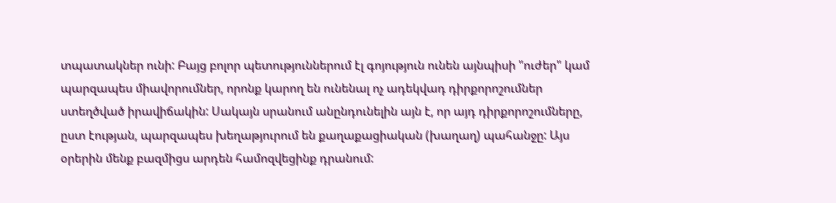տպատակներ ունի: Բայց բոլոր պետություններում էլ գոյություն ունեն այնպիսի "ուժեր" կամ պարզապես միավորումներ, որոնք կարող են ունենալ ոչ ադեկվադ դիրքորոշումներ ստեղծված իրավիճակին: Սակայն սրանում անընդունելին այն է, որ այդ դիրքորոշումները, ըստ էության, պարզապես խեղաթյուրում են քաղաքացիական (խաղաղ) պահանջը: Այս օրերին մենք բազմիցս արդեն համոզվեցինք դրանում: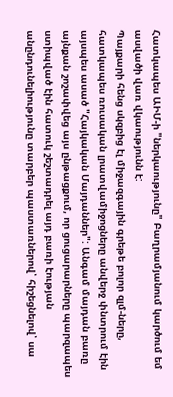Հատկապես ԱԻՄ-ի "ներկաությունը" Բաղրամյանում կարծում եմ ասվածի վառ վկաությունն է:
Պայքարի հենց սկզբից էլ միջազգային գրեթե բոլոր զլմ-ները, հատկապես ռուսական լրատվամիջոցները անվերջ փնտրում էին այսպես ասած "Հայկական Մայդաններ": Անգամ մայդան բառը այնքան շոշափվեց այս ընթացքում, որ ցուցարարները պարզապես ստիպված էին հատուկ շեշտադրել այդ բառի էության անընդունելիությունը տարբեր պաստառներով՝ հիշեցնելով՝ սա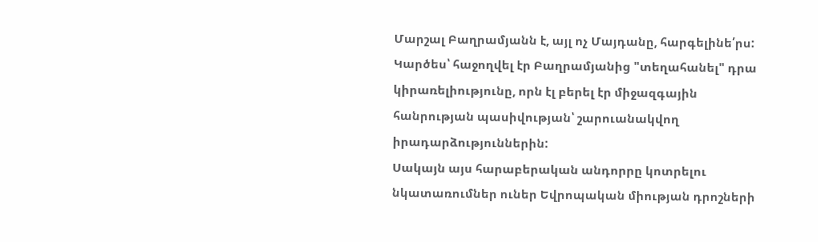Մարշալ Բաղրամյանն է, այլ ոչ Մայդանը, հարգելինե՛րս: Կարծես՝ հաջողվել էր Բաղրամյանից "տեղահանել" դրա կիրառելիությունը, որն էլ բերել էր միջազգային հանրության պասիվության՝ շարուանակվող իրադարձություններին:
Սակայն այս հարաբերական անդորրը կոտրելու նկատառումներ ուներ Եվրոպական միության դրոշների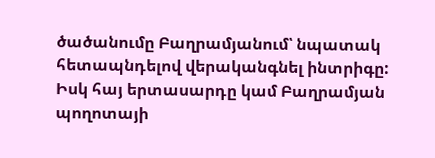ծածանումը Բաղրամյանում՝ նպատակ հետապնդելով վերականգնել ինտրիգը: Իսկ հայ երտասարդը կամ Բաղրամյան պողոտայի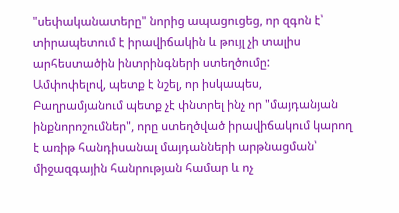"սեփականատերը" նորից ապացուցեց, որ զգոն է՝ տիրապետում է իրավիճակին և թույլ չի տալիս արհեստածին ինտրինգների ստեղծումը:
Ամփոփելով, պետք է նշել, որ իսկապես, Բաղրամյանում պետք չէ փնտրել ինչ որ "մայդանյան ինքնորոշումներ", որը ստեղծված իրավիճակում կարող է առիթ հանդիսանալ մայդանների արթնացման՝ միջազգային հանրության համար և ոչ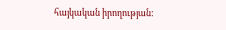հայկական իրողության: